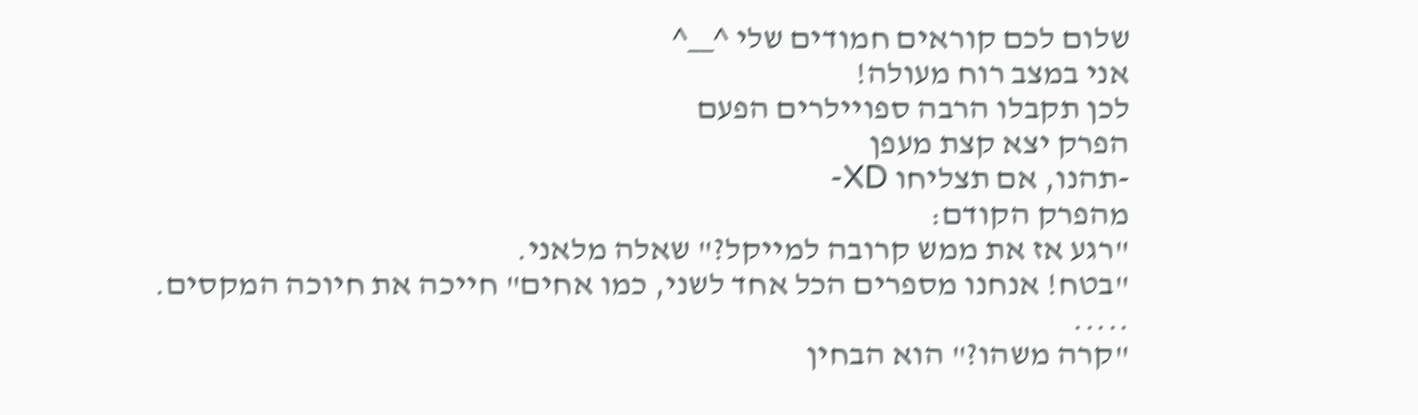שלום לכם קוראים חמודים שלי ^__^
אני במצב רוח מעולה!
לכן תקבלו הרבה ספויילרים הפעם
הפרק יצא קצת מעפן
-תהנו, אם תצליחו XD-
מהפרק הקודם:
"רגע אז את ממש קרובה למייקל?" שאלה מלאני.
"בטח! אנחנו מספרים הכל אחד לשני, כמו אחים" חייכה את חיוכה המקסים.
.....
"קרה משהו?" הוא הבחין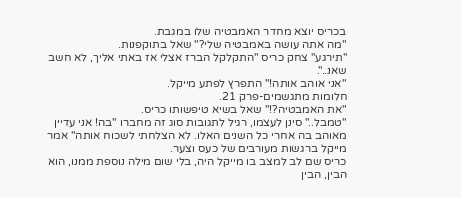בכריס יוצא מחדר האמבטיה שלו במגבת.
"מה אתה עושה באמבטיה שלי?" שאל בתוקפנות.
"תירגע" צחק כריס "התקלקל הברז אצלי אז באתי אליך, לא חשב שאנ..".
"אני אוהב אותה!" התפרץ לפתע מייקל.
חלומות מתגשמים-פרק 21.
"את האמבטיה?!" שאל בשיא טיפשותו כריס.
"טמבל.." סינן לעצמו, רגיל לתגובות סוג זה מחברו "בה! אני עדיין מאוהב בה אחרי כל השנים האלו. לא הצלחתי לשכוח אותה" אמר מייקל ברגשות מעורבים של כעס וצער.
כריס שם לב למצב בו מייקל היה, בלי שום מילה נוספת ממנו, הוא הבין, הבין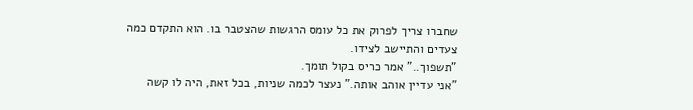שחברו צריך לפרוק את כל עומס הרגשות שהצטבר בו. הוא התקדם כמה צעדים והתיישב לצידו.
"תשפוך.." אמר כריס בקול תומך.
"אני עדיין אוהב אותה." נעצר לכמה שניות, בכל זאת, היה לו קשה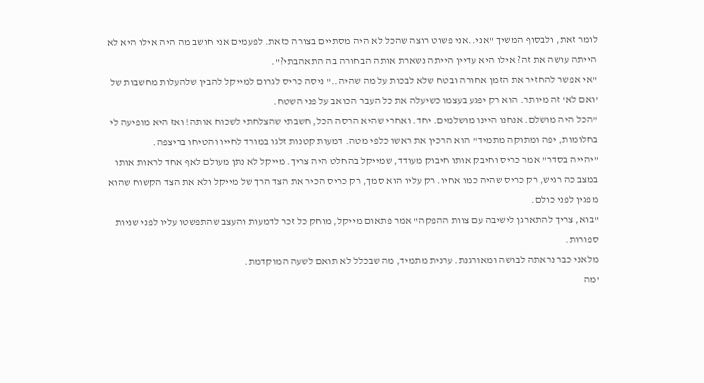לומר זאת, ולבסוף המשיך "אני..אני פשוט רוצה שהכל לא היה מסתיים בצורה כזאת. לפעמים אני חושב מה היה אילו היא לא הייתה עושה את זה? אילו היא עדיין הייתה נשארת אותה הבחורה בה התאהבתי?".
"אי אפשר להחזיר את הזמן אחורה ובטח שלא לבכות על מה שהיה.." ניסה כריס לגרום למייקל להבין שלהעלות מחשבות של 'ואם לא' זה מיותר. הוא רק יפגע בעצמו כשיעלה את כל העבר הכואב על פני השטח.
"הכל היה מושלם. אנחנו היינו מושלמים. יחד. ואחרי שהיא הרסה הכל, חשבתי שהצלחתי לשכוח אותה! ואז היא מופיעה לי בחלומות, יפה ומתוקה מתמיד" הוא הרכין את ראשו כלפי מטה. דמעות קטנות זלגו במורד לחייו והטיחו בריצפה.
"יהייה בסדר" אמר כריס וחיבק אותו חיבוק מעודד, שמייקל בהחלט היה צריך. מייקל לא נתן מעולם לאף אחד לראות אותו במצב כה רגיש, רק כריס שהיה כמו אחיו. רק עליו הוא סמך, רק כריס הכיר את הצד הרך של מייקל ולא את הצד הקשוח שהוא מפגין לפני כולם.
"בוא, צריך להתארגן לישיבה עם צוות ההפקה" אמר פתאום מייקל, מוחק כל זכר לדמעות והעצב שהתפשטו עליו לפני שניות ספורות.
מלאני כבר נראתה לבושה ומאורגנת. ערנית מתמיד, מה שבכלל לא תואם לשעה המוקדמת.
'מה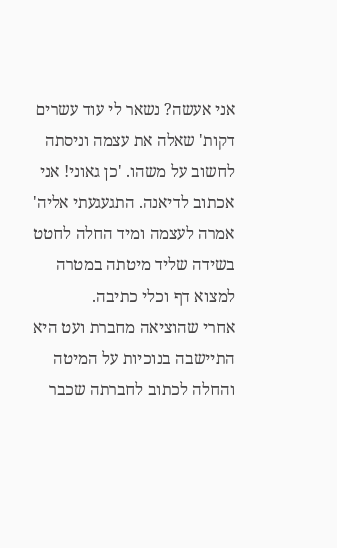אני אעשה? נשאר לי עוד עשרים דקות' שאלה את עצמה וניסתה לחשוב על משהו. 'כן גאוני! אני אכתוב לדיאנה. התגעגעתי אליה' אמרה לעצמה ומיד החלה לחטט בשידה שליד מיטתה במטרה למצוא דף וכלי כתיבה.
אחרי שהוציאה מחברת ועט היא התיישבה בנוכיות על המיטה והחלה לכתוב לחברתה שכבר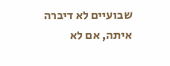שבועיים לא דיברה איתה, אם לא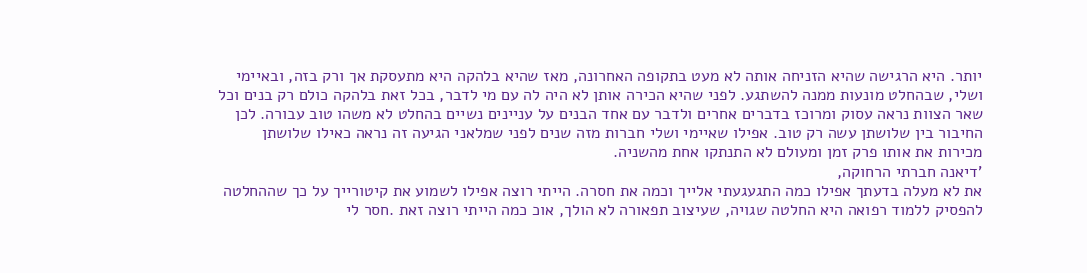יותר. היא הרגישה שהיא הזניחה אותה לא מעט בתקופה האחרונה, מאז שהיא בלהקה היא מתעסקת אך ורק בזה, ובאיימי ושלי, שבהחלט מונעות ממנה להשתגע. לפני שהיא הכירה אותן לא היה לה עם מי לדבר, בכל זאת בלהקה כולם רק בנים וכל שאר הצוות נראה עסוק ומרוכז בדברים אחרים ולדבר עם אחד הבנים על עניינים נשיים בהחלט לא משהו טוב עבורה. לכן החיבור בין שלושתן עשה רק טוב. אפילו שאיימי ושלי חברות מזה שנים לפני שמלאני הגיעה זה נראה כאילו שלושתן מכירות את אותו פרק זמן ומעולם לא התנתקו אחת מהשניה.
'דיאנה חברתי הרחוקה,
את לא מעלה בדעתך אפילו כמה התגעגעתי אלייך וכמה את חסרה. הייתי רוצה אפילו לשמוע את קיטורייך על כך שההחלטה להפסיק ללמוד רפואה היא החלטה שגויה, שעיצוב תפאורה לא הולך, אוכ כמה הייתי רוצה זאת .חסר לי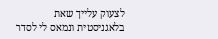לצעוק עלייך שאת בלאגניסטית ונמאס לי לסדר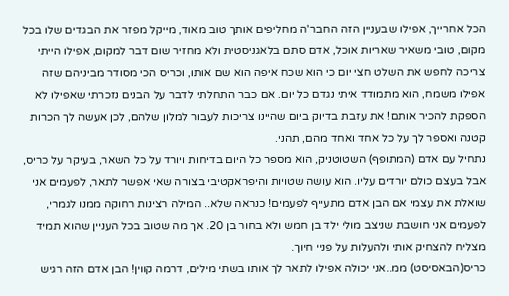הכל אחרייך, אפילו שבעניין הזה החבר'ה מחליפים אותך טוב מאוד, מייקל מפזר את הבגדים שלו בכל מקום, טובי משאיר שאריות אוכל, אדם סתם בלאגניסטית ולא מחזיר שום דבר למקום, אפילו הייתי צריכה לחפש את השלט חצי יום כי הוא שכח איפה הוא שם אותו, וכריס הכי מסודר מביניהם שזה אפילו משמח, הוא מתמודד איתי נגדם כל יום. אם כבר התחלתי לדבר על הבנים נזכרתי שאפילו לא הספקת להכיר אותם! את עזבת בדיוק ביום שהיינו צריכות לעבור למלון שלהם, לכן אעשה לך הכרות קטנה ואספר לך על כל אחד ואחד מהם, תהני.
נתחיל עם אדם (המתופף) השטוטניק, הוא מספר כל היום בדיחות ויורד על כל השאר, בעיקר על כריס, אבל בעצם כולם יורדים עליו. הוא עושה שטויות והיפראקטיבי בצורה שאי אפשר לתאר, לפעמים אני שואלת את עצמי אם הבן אדם מתעייף לפעמים! כנראה שלא.. המילה רצינות רחוקה ממנו לגמרי, לפעמים אני חושבת שניצב מולי ילד בן חמש ולא בחור בן 20. אך מה שטוב בכל העניין שהוא תמיד מצליח להצחיק אותי ולהעלות על פניי חיוך.
כריס(הבאסיסט) ממ..אני יכולה אפילו לתאר לך אותו בשתי מילים, דרמה קווין! הבן אדם הזה רגיש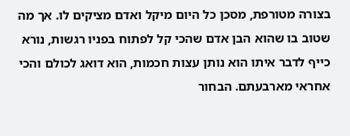בצורה מטורפת, מסכן כל היום מיקל ואדם מציקים לו. אך מה שטוב בו שהוא הבן אדם שהכי קל לפתוח בפניו רגשות, נורא כייף לדבר איתו הוא נותן עצות חכמות, הוא דואג לכולם והכי אחראי מארבעתם. הבחור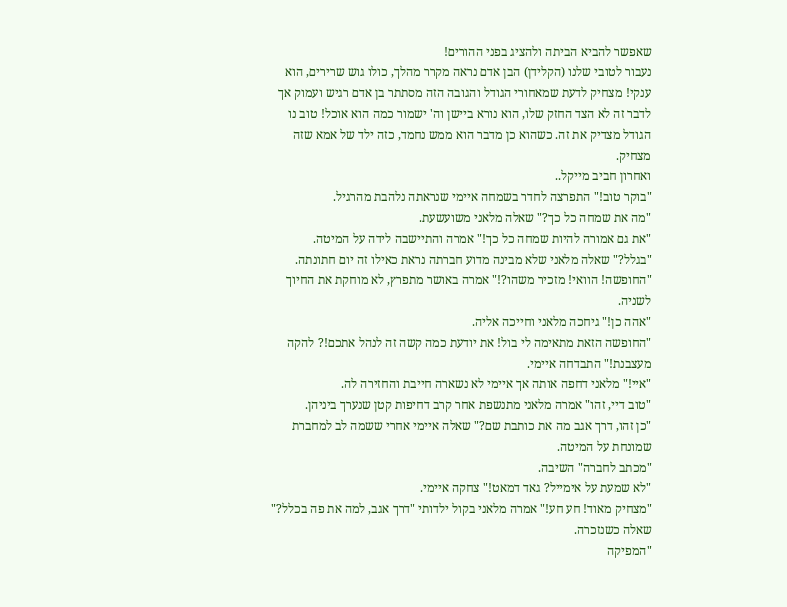שאפשר להביא הביתה ולהציג בפני ההורים!
נעבור לטובי שלנו (הקלידן) הבן אדם נראה מקרר מהלך, כולו גוש שרירים, הוא ענקי! מצחיק לדעת שמאחורי הגודל והגובה הזה מסתתר בן אדם רגיש ועמוק אך לדבר זה לא הצד החזק שלו, הוא נורא ביישן וה' ישמור כמה הוא אוכל! טוב נו הגודל מצדיק את זה. כשהוא כן מדבר הוא ממש נחמד, כזה ילד של אמא שזה מצחיק.
ואחרון חביב מייקל..
"בוקר טוב!" התפרצה לחדר בשמחה איימי שנראתה נלהבת מהרגיל.
"מה את שמחה כל כך?" שאלה מלאני משועשעת.
"את גם אמורה להיות שמחה כל כך!" אמרה והתיישבה לידה על המיטה.
"בגלל?" שאלה מלאני שלא מבינה מדוע חברתה נראת כאילו זה יום חתונתה.
"החופשה! הוואי! מזכיר משהו?!" אמרה באושר מתפרץ, לא מוחקת את החיוך לשניה.
"אהה כן!" גיחכה מלאני וחייכה אליה.
"החופשה הזאת מתאימה לי בול! את יודעת כמה קשה זה לנהל אתכם!? להקה מעצבנת!" התבדחה איימי.
"איי!" מלאני דחפה אותה אך איימי לא נשארה חייבת והחזירה לה.
"טוב דיי, זהו" אמרה מלאני מתנשפת אחר קרב דחיפות קטן שנערך ביניהן.
"כן זהו, דרך אגב מה את כותבת שם?" שאלה איימי אחרי ששמה לב למחברת שמונחת על המיטה.
"מכתב לחברה" השיבה.
"לא שמעת על אימייל? גאד דמאט!" צחקה איימי.
"מצחיק מאוד! חע חע!" אמרה מלאני בקול ילדותי "דרך אגב, למה את פה בכלל?" שאלה כשנזכרה.
"המפיקה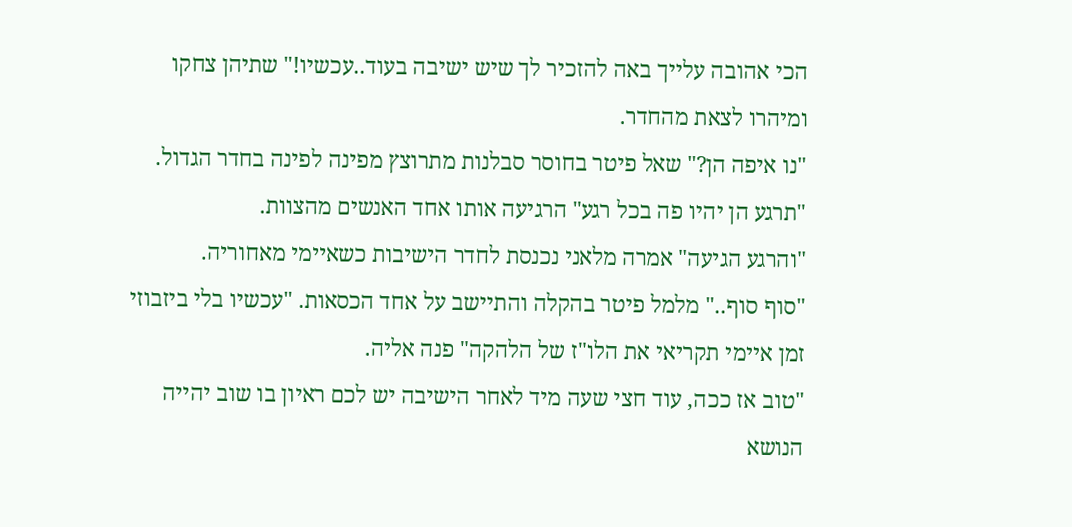הכי אהובה עלייך באה להזכיר לך שיש ישיבה בעוד..עכשיו!" שתיהן צחקו ומיהרו לצאת מהחדר.
"נו איפה הן?" שאל פיטר בחוסר סבלנות מתרוצץ מפינה לפינה בחדר הגדול.
"תרגע הן יהיו פה בכל רגע" הרגיעה אותו אחד האנשים מהצוות.
"והרגע הגיעה" אמרה מלאני נכנסת לחדר הישיבות כשאיימי מאחוריה.
"סוף סוף.." מלמל פיטר בהקלה והתיישב על אחד הכסאות. "עכשיו בלי ביזבוזי זמן איימי תקריאי את הלו"ז של הלהקה" פנה אליה.
"טוב אז ככה, עוד חצי שעה מיד לאחר הישיבה יש לכם ראיון בו שוב יהייה הנושא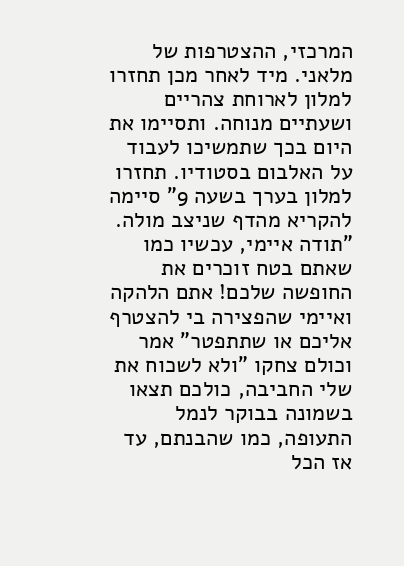המרכזי, ההצטרפות של מלאני. מיד לאחר מכן תחזרו למלון לארוחת צהריים ושעתיים מנוחה. ותסיימו את היום בכך שתמשיכו לעבוד על האלבום בסטודיו. תחזרו למלון בערך בשעה 9" סיימה להקריא מהדף שניצב מולה.
"תודה איימי, עכשיו כמו שאתם בטח זוכרים את החופשה שלכם! אתם הלהקה ואיימי שהפצירה בי להצטרף אליכם או שתתפטר" אמר וכולם צחקו "ולא לשכוח את שלי החביבה, כולכם תצאו בשמונה בבוקר לנמל התעופה, כמו שהבנתם, עד אז הכל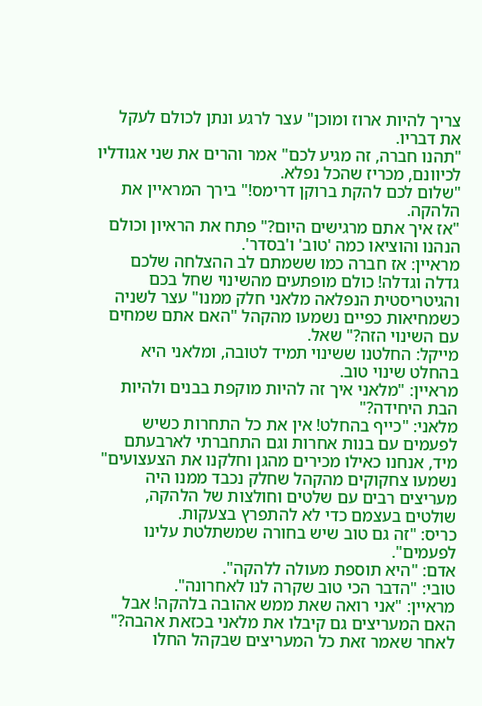צריך להיות ארוז ומוכן" עצר לרגע ונתן לכולם לעקל את דבריו.
"תהנו חברה, זה מגיע לכם" אמר והרים את שני אגודליו לכיוונם, מכריז שהכל נפלא.
"שלום לכם להקת ברוקן דרימס!" בירך המראיין את הלהקה.
"אז איך אתם מרגישים היום?" פתח את הראיון וכולם הנהנו והוציאו כמה 'טוב' ו'בסדר'.
מראיין: אז חברה כמו ששמתם לב ההצלחה שלכם גדלה וגדלה! כולם מופתעים מהשינוי שחל בכם והגיטריסטית הנפלאה מלאני חלק ממנו" עצר לשניה כשמחיאות כפיים נשמעו מהקהל "האם אתם שמחים עם השינוי הזה?" שאל.
מייקל: החלטנו ששינוי תמיד לטובה, ומלאני היא בהחלט שינוי טוב.
מראיין: "מלאני איך זה להיות מוקפת בבנים ולהיות הבת היחידה?"
מלאני: "כייף בהחלט! אין את כל התחרות כשיש לפעמים עם בנות אחרות וגם התחברתי לארבעתם מיד, אנחנו כאילו מכירים מהגן וחלקנו את הצעצועים" נשמעו צחקוקים מהקהל שחלק נכבד ממנו היה מעריצים רבים עם שלטים וחולצות של הלהקה, שולטים בעצמם כדי לא להתפרץ בצעקות.
כריס: "זה גם טוב שיש בחורה שמשתלטת עלינו לפעמים".
אדם: "היא תוספת מעולה ללהקה".
טובי: "הדבר הכי טוב שקרה לנו לאחרונה".
מראיין: "אני רואה שאת ממש אהובה בלהקה! אבל האם המעריצים גם קיבלו את מלאני בכזאת אהבה?" לאחר שאמר זאת כל המעריצים שבקהל החלו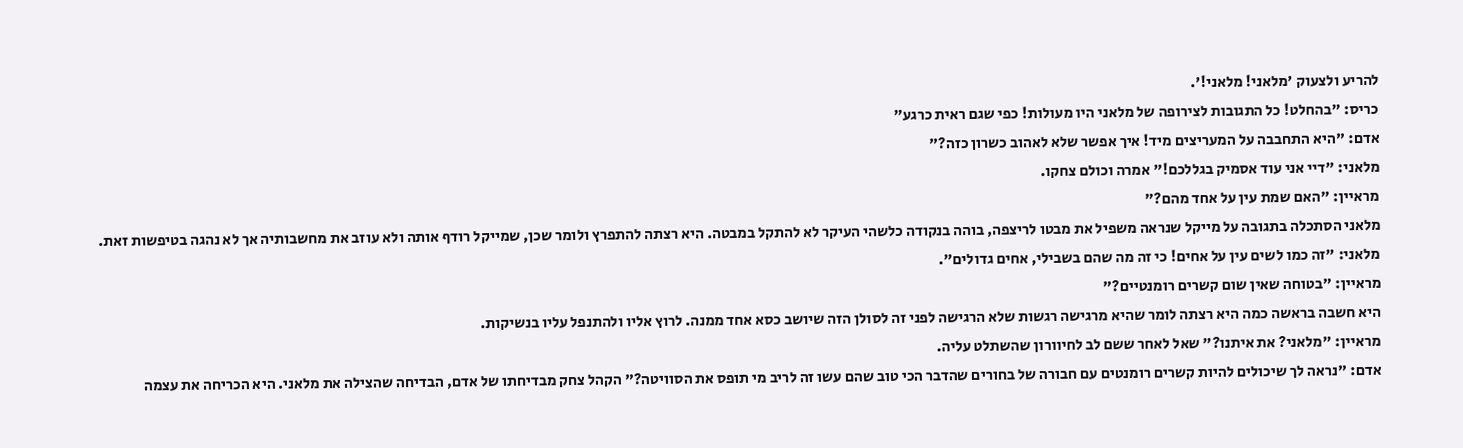להריע ולצעוק 'מלאני! מלאני!'.
כריס: "בהחלט! כל התגובות לצירופה של מלאני היו מעולות! כפי שגם ראית כרגע"
אדם: "היא התחבבה על המעריצים מיד! איך אפשר שלא לאהוב כשרון כזה?"
מלאני: "דיי אני עוד אסמיק בגללכם!" אמרה וכולם צחקו.
מראיין: "האם שמת עין על אחד מהם?"
מלאני הסתכלה בתגובה על מייקל שנראה משפיל את מבטו לריצפה, בוהה בנקודה כלשהי העיקר לא להתקל במבטה. היא רצתה להתפרץ ולומר שכן, שמייקל רודף אותה ולא עוזב את מחשבותיה אך לא נהגה בטיפשות זאת.
מלאני: "זה כמו לשים עין על אחים! כי זה מה שהם בשבילי, אחים גדולים".
מראיין: "בטוחה שאין שום קשרים רומנטיים?"
היא חשבה בראשה כמה היא רצתה לומר שהיא מרגישה רגשות שלא הרגישה לפני זה לסולן הזה שיושב כסא אחד ממנה. לרוץ אליו ולהתנפל עליו בנשיקות.
מראיין: "מלאני? את איתנו?" שאל לאחר ששם לב לחיוורון שהשתלט עליה.
אדם: "נראה לך שיכולים להיות קשרים רומנטים עם חבורה של בחורים שהדבר הכי טוב שהם עשו זה לריב מי תופס את הסוויטה?" הקהל צחק מבדיחתו של אדם, הבדיחה שהצילה את מלאני. היא הכריחה את עצמה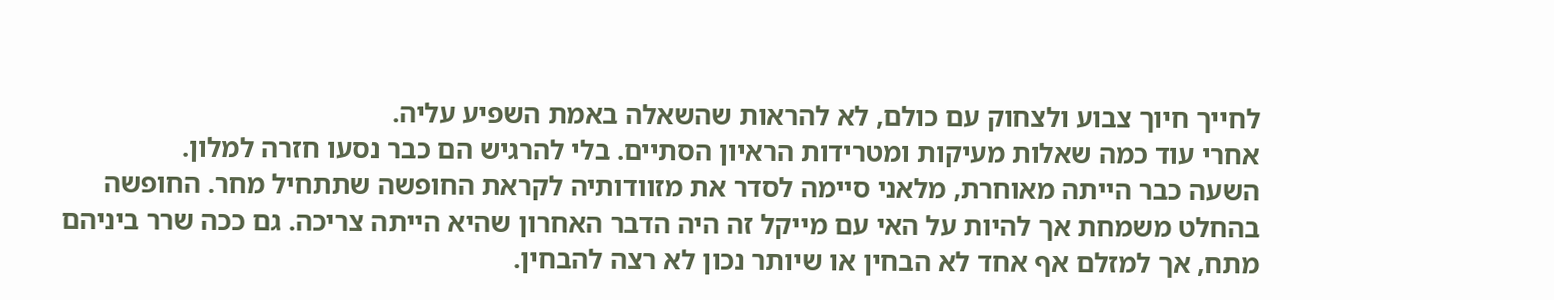לחייך חיוך צבוע ולצחוק עם כולם, לא להראות שהשאלה באמת השפיע עליה.
אחרי עוד כמה שאלות מעיקות ומטרידות הראיון הסתיים. בלי להרגיש הם כבר נסעו חזרה למלון.
השעה כבר הייתה מאוחרת, מלאני סיימה לסדר את מזוודותיה לקראת החופשה שתתחיל מחר. החופשה בהחלט משמחת אך להיות על האי עם מייקל זה היה הדבר האחרון שהיא הייתה צריכה. גם ככה שרר ביניהם מתח, אך למזלם אף אחד לא הבחין או שיותר נכון לא רצה להבחין.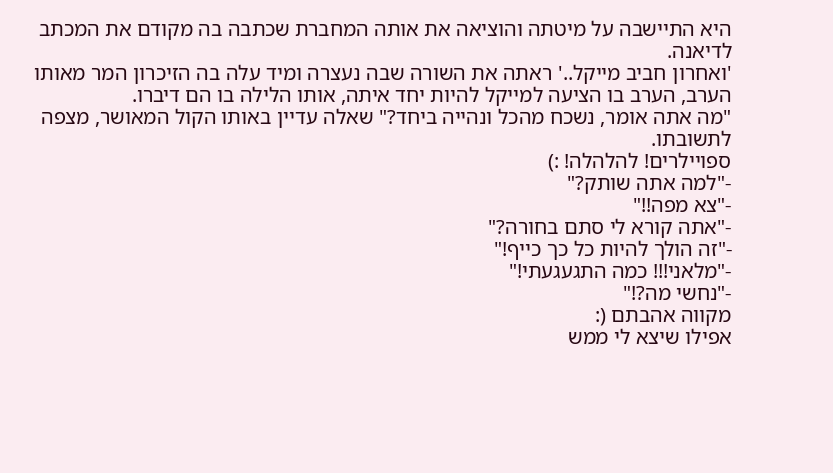היא התיישבה על מיטתה והוציאה את אותה המחברת שכתבה בה מקודם את המכתב לדיאנה.
'ואחרון חביב מייקל..' ראתה את השורה שבה נעצרה ומיד עלה בה הזיכרון המר מאותו הערב, הערב בו הציעה למייקל להיות יחד איתה, אותו הלילה בו הם דיברו.
"מה אתה אומר, נשכח מהכל ונהייה ביחד?" שאלה עדיין באותו הקול המאושר, מצפה לתשובתו.
ספויילרים! להלהלה! :)
-"למה אתה שותק?"
-"צא מפה!!"
-"אתה קורא לי סתם בחורה?"
-"זה הולך להיות כל כך כייף!"
-"מלאני!!! כמה התגעגעתי!"
-"נחשי מה?!"
מקווה אהבתם (:
אפילו שיצא לי ממש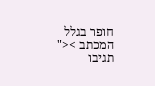חופר בגלל המכתב ><"
תגיבו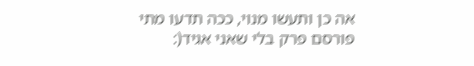אה כן ותעשו מנוי, ככה תדעו מתי פורסם פרק בלי שאני אגיד(: